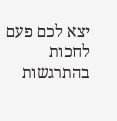יצא לכם פעם לחכות בהתרגשות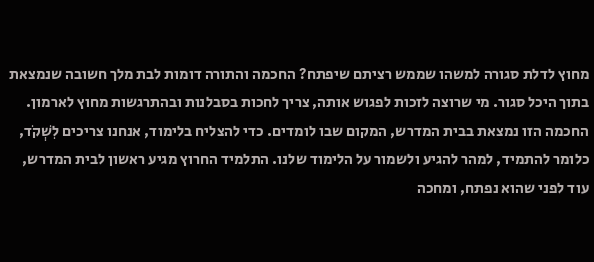מחוץ לדלת סגורה למשהו שממש רציתם שיפתח? החכמה והתורה דומות לבת מלך חשובה שנמצאת בתוך היכל סגור. מי שרוצה לזכות לפגוש אותה, צריך לחכות בסבלנות ובהתרגשות מחוץ לארמון.
החכמה הזו נמצאת בבית המדרש, המקום שבו לומדים. כדי להצליח בלימוד, אנחנו צריכים לִשְׁקֹד, כלומר להתמיד, למהר להגיע ולשמור על הלימוד שלנו. התלמיד החרוץ מגיע ראשון לבית המדרש, עוד לפני שהוא נפתח, ומחכה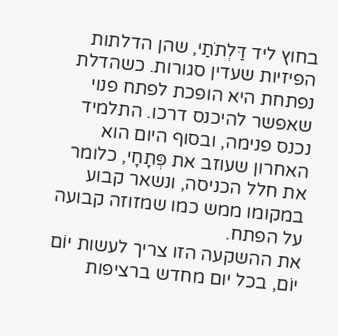בחוץ ליד דַּלְתֹתַי, שהן הדלתות הפיזיות שעדין סגורות. כשהדלת נפתחת היא הופכת לפתח פנוי שאפשר להיכנס דרכו. התלמיד נכנס פנימה, ובסוף היום הוא האחרון שעוזב את פְּתָחָי, כלומר את חלל הכניסה, ונשאר קבוע במקומו ממש כמו שמזוזה קבועה על הפתח.
את ההשקעה הזו צריך לעשות יוֹם יוֹם, בכל יום מחדש ברציפות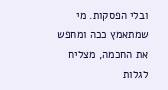ובלי הפסקות. מי שמתאמץ ככה ומחפש את החכמה, מצליח לגלות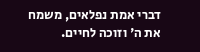דברי אמת נפלאים, משמח את ה' וזוכה לחיים.